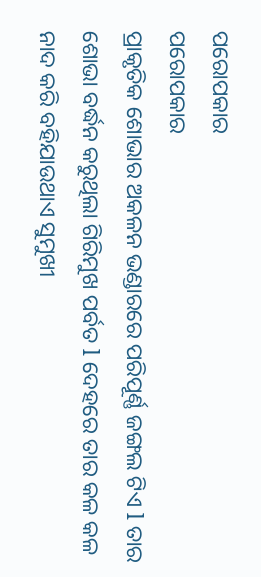ପରୋପକାର
ପରୋପକାର
ପ୍ରାକୃତିକ ଶୋଭାର ଅକଳନ ଭଣ୍ଡାରରେ ପରିପୂର୍ଣ୍ଣ ଜଙ୍ଗଲ ଟିଏ l ତାର ଶୋଭା ବର୍ଦ୍ଧନ କରୁଥିଲା ଗିରିମୁଖ ପର୍ବତ l ଦେହରେ ତାର କଳ କଳ ନାଦ କରି ବହିଯାଉଥାଏ ସୁମୁଖୀ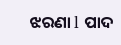ଝରଣା l ପାଦ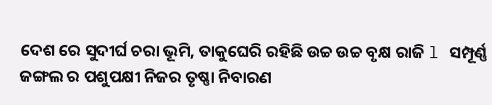ଦେଶ ରେ ସୁଦୀର୍ଘ ଚରା ଭୂମି, ତାକୁଘେରି ରହିଛି ଉଚ୍ଚ ଉଚ୍ଚ ବୃକ୍ଷ ରାଜି l ସମ୍ପୂର୍ଣ୍ଣ ଜଙ୍ଗଲ ର ପଶୁପକ୍ଷୀ ନିଜର ତୃଷ୍ଣା ନିବାରଣ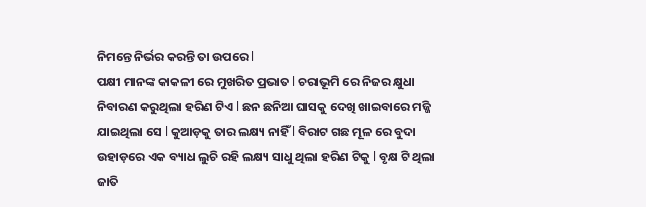ନିମନ୍ତେ ନିର୍ଭର କରନ୍ତି ତା ଉପରେ l
ପକ୍ଷୀ ମାନଙ୍କ କାକଳୀ ରେ ମୁଖରିତ ପ୍ରଭାତ l ଚରାଭୂମି ରେ ନିଜର କ୍ଷୁଧା ନିବାରଣ କରୁଥିଲା ହରିଣ ଟିଏ l ଛନ ଛନିଆ ଘାସକୁ ଦେଖି ଖାଇବାରେ ମଜ୍ଜି ଯାଇଥିଲା ସେ l କୁଆଡ଼କୁ ତାର ଲକ୍ଷ୍ୟ ନାହିଁ l ବିରାଟ ଗଛ ମୂଳ ରେ ବୁଦା ଉହାଡ଼ରେ ଏକ ବ୍ୟାଧ ଲୁଚି ରହି ଲକ୍ଷ୍ୟ ସାଧୁ ଥିଲା ହରିଣ ଟିକୁ l ବୃକ୍ଷ ଟି ଥିଲା ଜାତି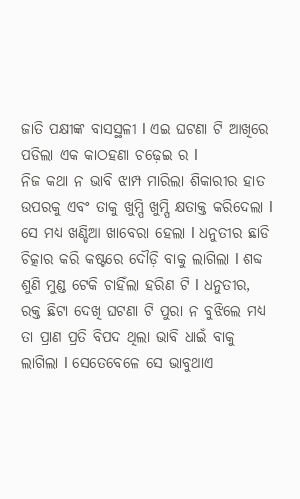ଜାତି ପକ୍ଷୀଙ୍କ ବାସସ୍ଥଳୀ l ଏଇ ଘଟଣା ଟି ଆଖିରେ ପଡିଲା ଏକ କାଠହଣା ଚଢ଼େଇ ର l
ନିଜ କଥା ନ ଭାବି ଝାମ୍ପ ମାରିଲା ଶିକାରୀର ହାତ ଉପରକୁ ଏବଂ ତାକୁ ଖୁମ୍ପି ଖୁମ୍ପି କ୍ଷତାକ୍ତ କରିଦେଲା l ସେ ମଧ୍ୟ ଖଣ୍ଡିଆ ଖାବେରା ହେଲା l ଧନୁତୀର ଛାଡି ଚିତ୍କାର କରି କଷ୍ଟରେ ଦୌଡ଼ି ବାକୁ ଲାଗିଲା l ଶବ୍ଦ ଶୁଣି ମୁଣ୍ଡ ଟେକି ଚାହିଁଲା ହରିଣ ଟି l ଧନୁତୀର, ରକ୍ତ ଛିଟା ଦେଖି ଘଟଣା ଟି ପୁରା ନ ବୁଝିଲେ ମଧ୍ୟ ତା ପ୍ରାଣ ପ୍ରତି ବିପଦ ଥିଲା ଭାବି ଧାଇଁ ବାକୁ ଲାଗିଲା l ସେତେବେଳେ ସେ ଭାବୁଥାଏ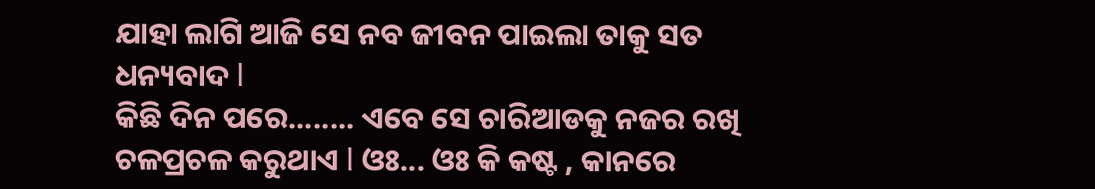ଯାହା ଲାଗି ଆଜି ସେ ନବ ଜୀବନ ପାଇଲା ତାକୁ ସତ ଧନ୍ୟବାଦ l
କିଛି ଦିନ ପରେ........ ଏବେ ସେ ଚାରିଆଡକୁ ନଜର ରଖି ଚଳପ୍ରଚଳ କରୁଥାଏ l ଓଃ... ଓଃ କି କଷ୍ଟ , କାନରେ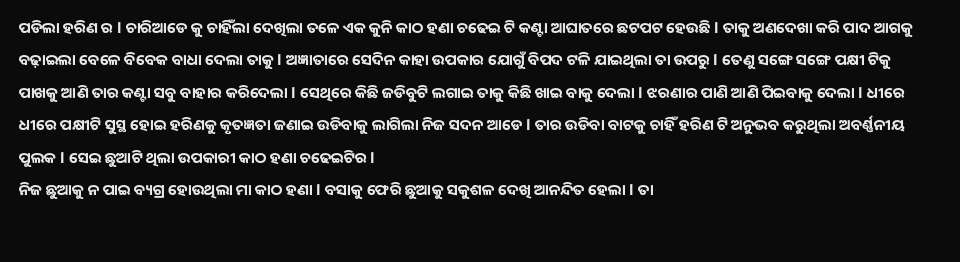ପଡିଲା ହରିଣ ର l ଚାରିଆଡେ କୁ ଚାହିଁଲା ଦେଖିଲା ତଳେ ଏକ କୁନି କାଠ ହଣା ଚଢେଇ ଟି କଣ୍ଟା ଆଘାତରେ ଛଟପଟ ହେଉଛି l ତାକୁ ଅଣଦେଖା କରି ପାଦ ଆଗକୁ ବଢ଼ାଇଲା ବେଳେ ବିବେକ ବାଧା ଦେଲା ତାକୁ l ଅଜ୍ଞାତାରେ ସେଦିନ କାହା ଉପକାର ଯୋଗୁଁ ବିପଦ ଟଳି ଯାଇଥିଲା ତା ଉପରୁ l ତେଣୁ ସଙ୍ଗେ ସଙ୍ଗେ ପକ୍ଷୀ ଟିକୁ ପାଖକୁ ଆଣି ତାର କଣ୍ଟା ସବୁ ବାହାର କରିଦେଲା l ସେଥିରେ କିଛି ଜଡିବୁଟି ଲଗାଇ ତାକୁ କିଛି ଖାଇ ବାକୁ ଦେଲା l ଝରଣାର ପାଣି ଆଣି ପିଇବାକୁ ଦେଲା l ଧୀରେ ଧୀରେ ପକ୍ଷୀଟି ସୁସ୍ଥ ହୋଇ ହରିଣକୁ କୃତଜ୍ଞତା ଜଣାଇ ଉଡିବାକୁ ଲାଗିଲା ନିଜ ସଦନ ଆଡେ l ତାର ଉଡିବା ବାଟକୁ ଚାହିଁ ହରିଣ ଟି ଅନୁଭବ କରୁଥିଲା ଅବର୍ଣ୍ଣନୀୟ ପୁଲକ l ସେଇ ଛୁଆଟି ଥିଲା ଉପକାରୀ କାଠ ହଣା ଚଢେଇଟିର l
ନିଜ ଛୁଆକୁ ନ ପାଇ ବ୍ୟଗ୍ର ହୋଉଥିଲା ମା କାଠ ହଣା l ବସାକୁ ଫେରି ଛୁଆକୁ ସକୁଶଳ ଦେଖି ଆନନ୍ଦିତ ହେଲା l ତା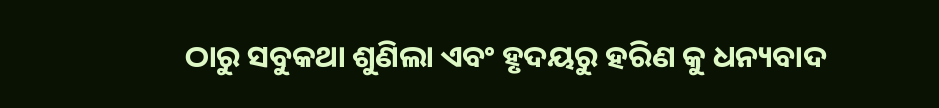ଠାରୁ ସବୁକଥା ଶୁଣିଲା ଏବଂ ହୃଦୟରୁ ହରିଣ କୁ ଧନ୍ୟବାଦ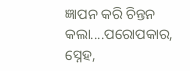ଜ୍ଞାପନ କରି ଚିନ୍ତନ କଲା....ପରୋପକାର, ସ୍ନେହ,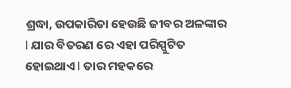ଶ୍ରଦ୍ଧା, ଉପକାରିତା ହେଉଛି ଜୀବର ଅଳଙ୍କାର l ଯାର ବିତରଣ ରେ ଏହା ପରିସ୍ପୁଟିତ ହୋଇଥାଏ l ତାର ମହକରେ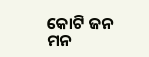କୋଟି ଜନ ମନ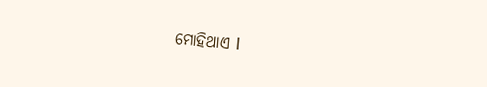ମୋହିଥାଏ l